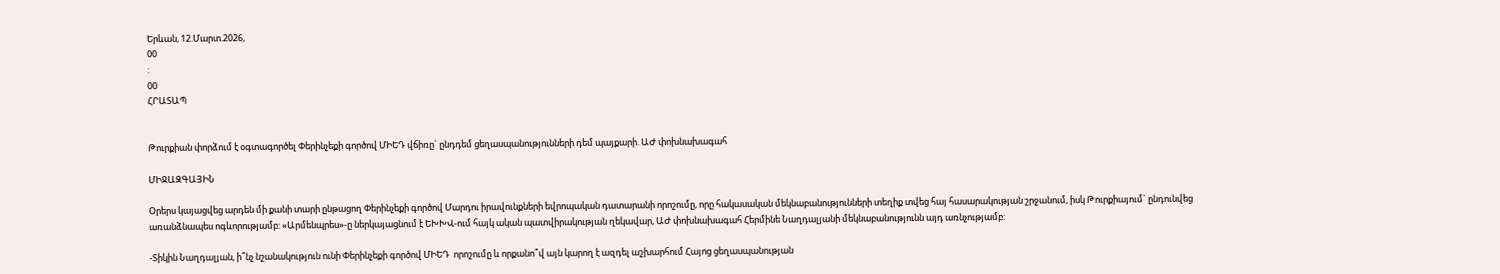Երևան, 12.Մարտ.2026,
00
:
00
ՀՐԱՏԱՊ


Թուրքիան փորձում է օգտագործել Փերինչեքի գործով ՄԻԵԴ վճիռը` ընդդեմ ցեղասպանությունների դեմ պայքարի. ԱԺ փոխնախագահ

ՄԻՋԱԶԳԱՅԻՆ

Օրերս կայացվեց արդեն մի քանի տարի ընթացող Փերինչեքի գործով Մարդու իրավունքների եվրոպական դատարանի որոշումը, որը հակասական մեկնաբանությունների տեղիք տվեց հայ հասարակության շրջանում, իսկ Թուրքիայում` ընդունվեց առանձնապես ոգևորությամբ: «Արմենպրես»-ը ներկայացնում է ԵԽԽՎ-ում հայկ ական պատվիրակության ղեկավար, ԱԺ փոխնախագահ Հերմինե Նաղդալյանի մեկնաբանությունն այդ առնչությամբ:

-Տիկին Նաղդալյան, ի՞նչ նշանակություն ունի Փերինչեքի գործով ՄԻԵԴ  որոշումը և որքանո՞վ այն կարող է ազդել աշխարհում Հայոց ցեղասպանության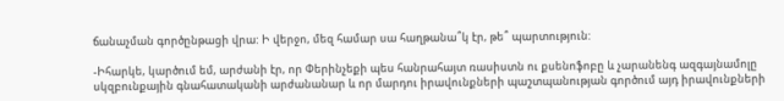ճանաչման գործընթացի վրա: Ի վերջո, մեզ համար սա հաղթանա՞կ էր, թե՞ պարտություն:

-Իհարկե, կարծում եմ, արժանի էր, որ Փերինչեքի պես հանրահայտ ռասիստն ու քսենոֆոբը և չարանենգ ազգայնամոլը սկզբունքային գնահատականի արժանանար և որ մարդու իրավունքների պաշտպանության գործում այդ իրավունքների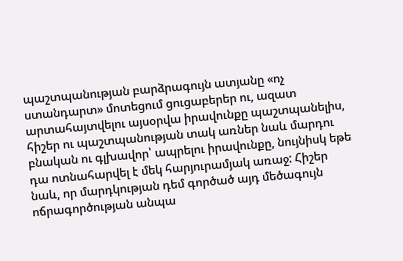պաշտպանության բարձրագույն ատյանը «ոչ ստանդարտ» մոտեցում ցուցաբերեր ու, ազատ արտահայտվելու այսօրվա իրավունքը պաշտպանելիս, հիշեր ու պաշտպանության տակ առներ նաև մարդու բնական ու գլխավոր՝ ապրելու իրավունքը, նույնիսկ եթե դա ոտնահարվել է մեկ հարյուրամյակ առաջ: Հիշեր նաև, որ մարդկության դեմ գործած այդ մեծագույն ոճրագործության անպա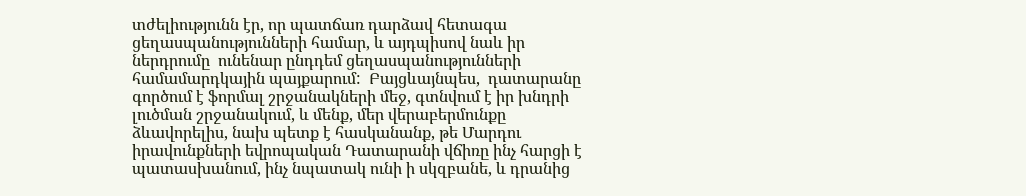տժելիությունն էր, որ պատճառ դարձավ հետագա ցեղասպանությունների համար, և այդպիսով նաև իր ներդրումը  ունենար ընդդեմ ցեղասպանությունների համամարդկային պայքարում:  Բայցևայնպես,  դատարանը գործում է ֆորմալ շրջանակների մեջ, գտնվում է իր խնդրի լուծման շրջանակում, և մենք, մեր վերաբերմունքը ձևավորելիս, նախ պետք է հասկանանք, թե Մարդու իրավունքների եվրոպական Դատարանի վճիռը ինչ հարցի է պատասխանում, ինչ նպատակ ունի ի սկզբանե, և դրանից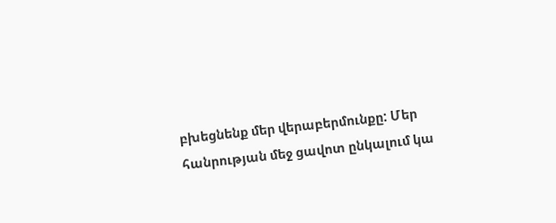բխեցնենք մեր վերաբերմունքը: Մեր հանրության մեջ ցավոտ ընկալում կա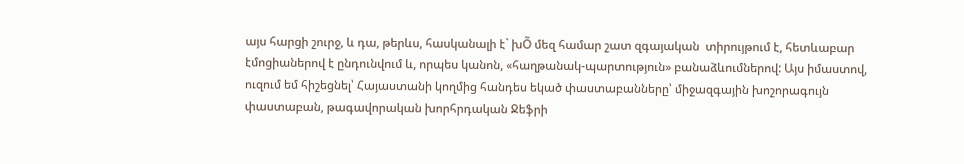այս հարցի շուրջ, և դա, թերևս, հասկանալի է` խÕ մեզ համար շատ զգայական  տիրույթում է, հետևաբար էմոցիաներով է ընդունվում և, որպես կանոն, «հաղթանակ-պարտություն» բանաձևումներով: Այս իմաստով, ուզում եմ հիշեցնել՝ Հայաստանի կողմից հանդես եկած փաստաբանները՝ միջազգային խոշորագույն փաստաբան, թագավորական խորհրդական Ջեֆրի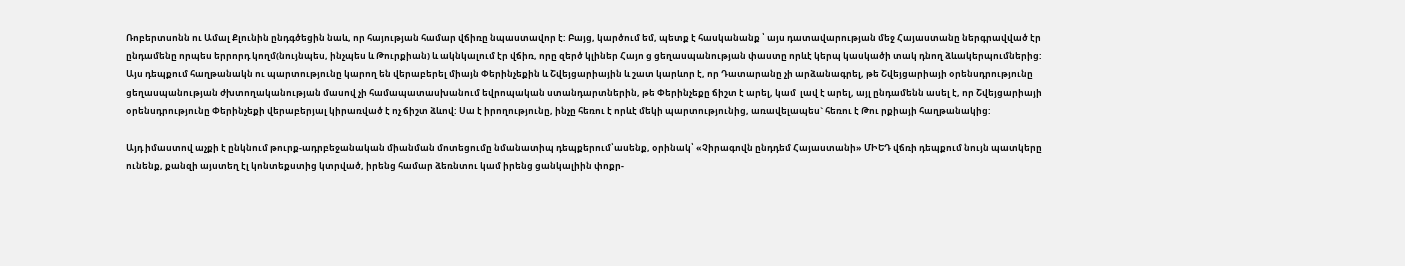Ռոբերտսոնն ու Ամալ Քլունին ընդգծեցին նաև, որ հայության համար վճիռը նպաստավոր է: Բայց, կարծում եմ, պետք է հասկանանք ՝ այս դատավարության մեջ Հայաստանը ներգրավված էր ընդամենը որպես երրորդ կողմ(նույնպես, ինչպես և Թուրքիան) և ակնկալում էր վճիռ, որը զերծ կլիներ Հայո ց ցեղասպանության փաստը որևէ կերպ կասկածի տակ դնող ձևակերպումներից:  Այս դեպքում հաղթանակն ու պարտությունը կարող են վերաբերել միայն Փերինչեքին և Շվեյցարիային և շատ կարևոր է, որ Դատարանը չի արձանագրել, թե Շվեյցարիայի օրենսդրությունը ցեղասպանության ժխտողականության մասով չի համապատասխանում եվրոպական ստանդարտներին, թե Փերինչեքը ճիշտ է արել, կամ  լավ է արել, այլ ընդամենն ասել է, որ Շվեյցարիայի օրենսդրությունը Փերինչեքի վերաբերյալ կիրառված է ոչ ճիշտ ձևով: Սա է իրողությունը, ինչը հեռու է որևէ մեկի պարտությունից, առավելապես` հեռու է Թու րքիայի հաղթանակից:

Այդ իմաստով աչքի է ընկնում թուրք-ադրբեջանական միանման մոտեցումը նմանատիպ դեպքերում՝ասենք, օրինակ՝ «Չիրագովն ընդդեմ Հայաստանի» ՄԻԵԴ վճռի դեպքում նույն պատկերը ունենք, քանզի այստեղ էլ կոնտեքստից կտրված, իրենց համար ձեռնտու կամ իրենց ցանկալիին փոքր-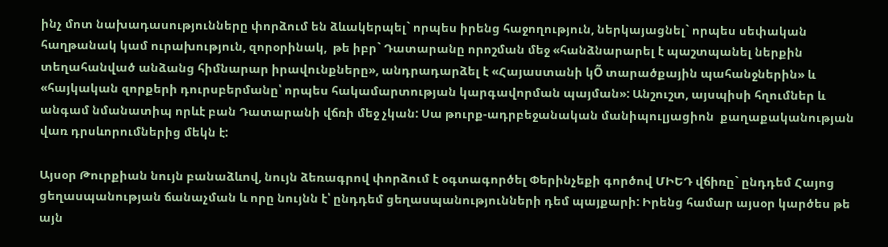ինչ մոտ նախադասությունները փորձում են ձևակերպել` որպես իրենց հաջողություն, ներկայացնել` որպես սեփական հաղթանակ կամ ուրախություն, զորօրինակ,  թե իբր` Դատարանը որոշման մեջ «հանձնարարել է պաշտպանել ներքին տեղահանված անձանց հիմնարար իրավունքները», անդրադարձել է «Հայաստանի կÕ տարածքային պահանջներին» և «հայկական զորքերի դուրսբերմանը՝ որպես հակամարտության կարգավորման պայման»: Անշուշտ, այսպիսի հղումներ և անգամ նմանատիպ որևէ բան Դատարանի վճռի մեջ չկան: Սա թուրք-ադրբեջանական մանիպուլյացիոն  քաղաքականության վառ դրսևորումներից մեկն է:

Այսօր Թուրքիան նույն բանաձևով, նույն ձեռագրով փորձում է օգտագործել Փերինչեքի գործով ՄԻԵԴ վճիռը` ընդդեմ Հայոց ցեղասպանության ճանաչման և որը նույնն է՝ ընդդեմ ցեղասպանությունների դեմ պայքարի: Իրենց համար այսօր կարծես թե այն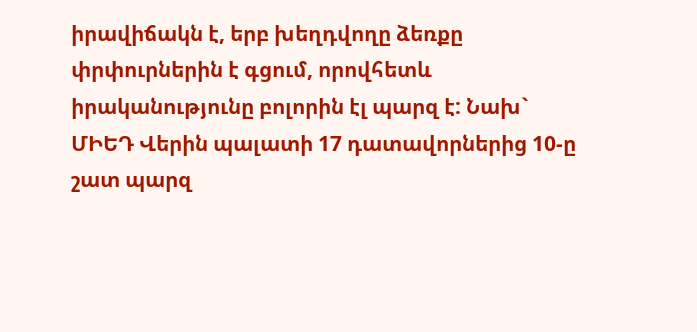իրավիճակն է, երբ խեղդվողը ձեռքը փրփուրներին է գցում, որովհետև իրականությունը բոլորին էլ պարզ է: Նախ` ՄԻԵԴ Վերին պալատի 17 դատավորներից 10-ը շատ պարզ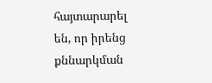հայտարարել են, որ իրենց քննարկման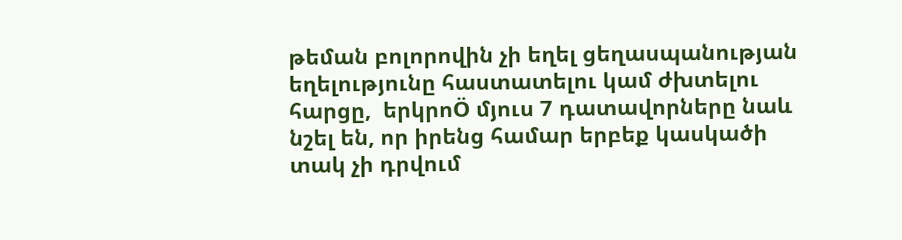թեման բոլորովին չի եղել ցեղասպանության եղելությունը հաստատելու կամ ժխտելու հարցը,  երկրոÖ մյուս 7 դատավորները նաև նշել են, որ իրենց համար երբեք կասկածի տակ չի դրվում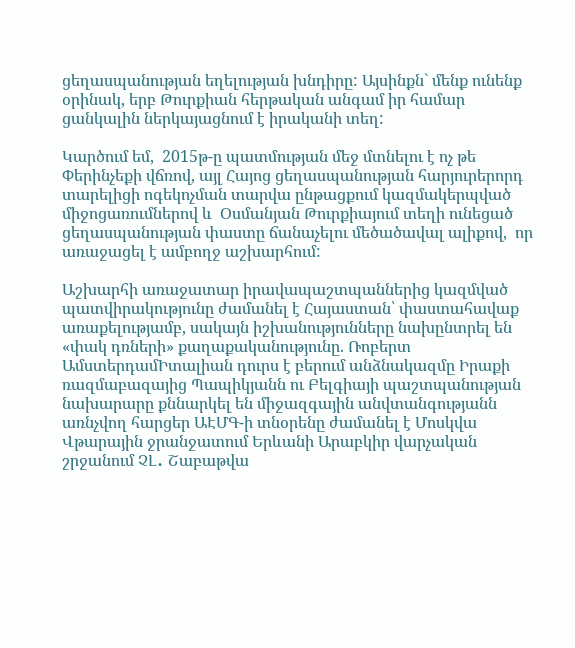ցեղասպանության եղելության խնդիրը: Այսինքն` մենք ունենք օրինակ, երբ Թուրքիան հերթական անգամ իր համար ցանկալին ներկայացնում է իրականի տեղ:

Կարծում եմ,  2015թ-ը պատմության մեջ մտնելու է ոչ թե Փերինչեքի վճռով, այլ Հայոց ցեղասպանության հարյուրերորդ տարելիցի ոգեկոչման տարվա ընթացքում կազմակերպված միջոցառումներով և  Օսմանյան Թուրքիայում տեղի ունեցած ցեղասպանության փաստը ճանաչելու մեծածավալ ալիքով,  որ առաջացել է ամբողջ աշխարհում:

Աշխարհի առաջատար իրավապաշտպաններից կազմված պատվիրակությունը ժամանել է Հայաստան՝ փաստահավաք առաքելությամբ, սակայն իշխանությունները նախընտրել են «փակ դռների» քաղաքականությունը. Ռոբերտ ԱմստերդամԻտալիան դուրս է բերում անձնակազմը Իրաքի ռազմաբազայից Պապիկյանն ու Բելգիայի պաշտպանության նախարարը քննարկել են միջազգային անվտանգությանն առնչվող հարցեր ԱԷՄԳ-ի տնօրենը ժամանել է Մոսկվա Վթարային ջրանջատում Երևանի Արաբկիր վարչական շրջանում ՉԼ․ Շաբաթվա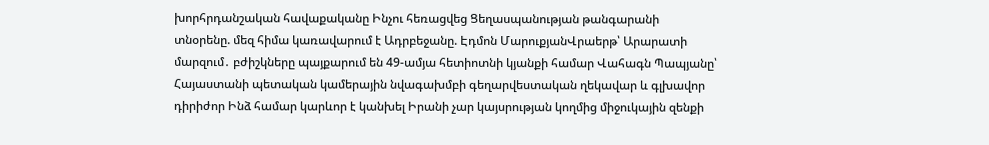խորհրդանշական հավաքականը Ինչու հեռացվեց Ցեղասպանության թանգարանի տնօրենը. մեզ հիմա կառավարում է Ադրբեջանը. Էդմոն ՄարուքյանՎրաերթ՝ Արարատի մարզում․ բժիշկները պայքարում են 49-ամյա հետիոտնի կյանքի համար Վահագն Պապյանը՝ Հայաստանի պետական կամերային նվագախմբի գեղարվեստական ղեկավար և գլխավոր դիրիժոր Ինձ համար կարևոր է կանխել Իրանի չար կայսրության կողմից միջուկային զենքի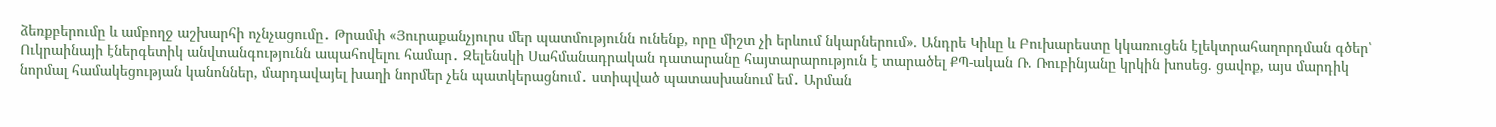ձեռքբերումը և ամբողջ աշխարհի ոչնչացումը․ Թրամփ «Յուրաքանչյուրս մեր պատմությունն ունենք, որը միշտ չի երևում նկարներում». Անդրե Կիևը և Բուխարեստը կկառուցեն էլեկտրահաղորդման գծեր՝ Ուկրաինայի էներգետիկ անվտանգությունն ապահովելու համար․ Զելենսկի Սահմանադրական դատարանը հայտարարություն է տարածել ՔՊ-ական Ռ. Ռուբինյանը կրկին խոսեց. ցավոք, այս մարդիկ նորմալ համակեցության կանոններ, մարդավայել խաղի նորմեր չեն պատկերացնում․ ստիպված պատասխանում եմ․ Արման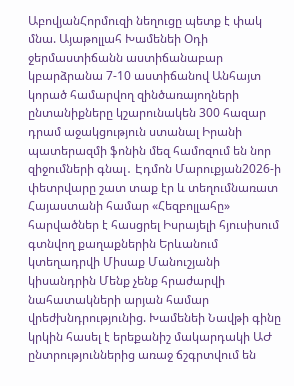ԱբովյանՀորմուզի նեղուցը պետք է փակ մնա. Այաթոլլահ Խամենեի Օդի ջերմաստիճանն աստիճանաբար կբարձրանա 7-10 աստիճանով Անհայտ կորած համարվող զինծառայողների ընտանիքները կշարունակեն 300 հազար դրամ աջակցություն ստանալ Իրանի պատերազմի ֆոնին մեզ համոզում են նոր զիջումների գնալ․ Էդմոն Մարուքյան2026-ի փետրվարը շատ տաք էր և տեղումնառատ Հայաստանի համար «Հեզբոլլահը» հարվածներ է հասցրել Իսրայելի հյուսիսում գտնվող քաղաքներին Երևանում կտեղադրվի Միսաք Մանուշյանի կիսանդրին Մենք չենք հրաժարվի նահատակների արյան համար վրեժխնդրությունից. Խամենեի Նավթի գինը կրկին հասել է երեքանիշ մակարդակի ԱԺ ընտրություններից առաջ ճշգրտվում են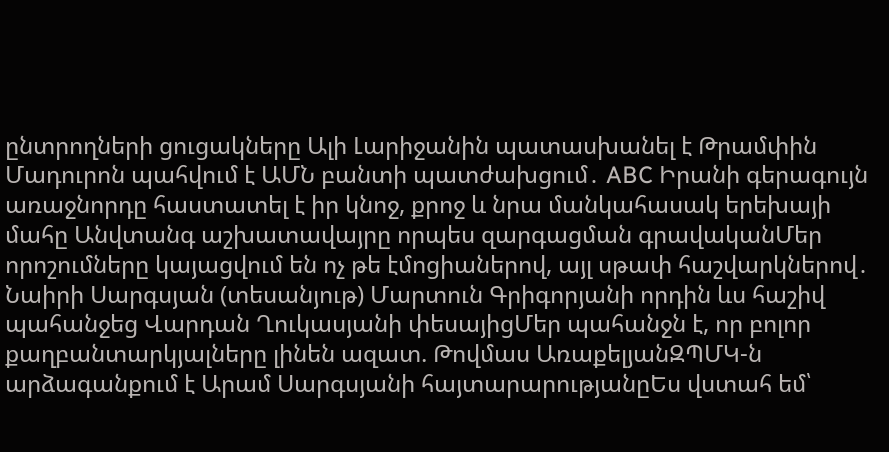ընտրողների ցուցակները Ալի Լարիջանին պատասխանել է Թրամփին Մադուրոն պահվում է ԱՄՆ բանտի պատժախցում․ ABC Իրանի գերագույն առաջնորդը հաստատել է իր կնոջ, քրոջ և նրա մանկահասակ երեխայի մահը Անվտանգ աշխատավայրը որպես զարգացման գրավականՄեր որոշումները կայացվում են ոչ թե էմոցիաներով, այլ սթափ հաշվարկներով․ Նաիրի Սարգսյան (տեսանյութ) Մարտուն Գրիգորյանի որդին ևս հաշիվ պահանջեց Վարդան Ղուկասյանի փեսայիցՄեր պահանջն է, որ բոլոր քաղբանտարկյալները լինեն ազատ. Թովմաս ԱռաքելյանԶՊՄԿ-ն արձագանքում է Արամ Սարգսյանի հայտարարությանըԵս վստահ եմ՝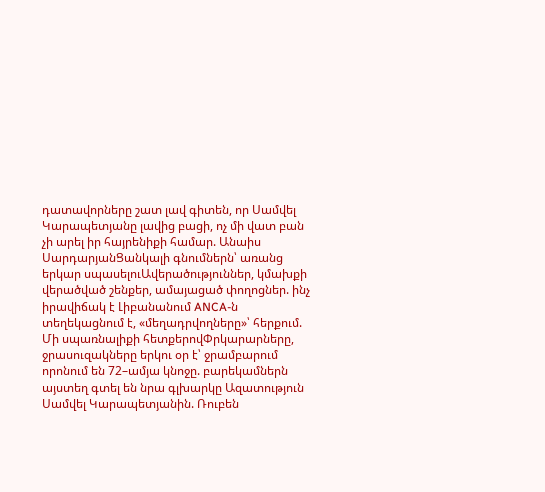դատավորները շատ լավ գիտեն, որ Սամվել Կարապետյանը լավից բացի, ոչ մի վատ բան չի արել իր հայրենիքի համար. Անաիս ՍարդարյանՑանկալի գնումներն՝ առանց երկար սպասելուԱվերածություններ, կմախքի վերածված շենքեր, ամայացած փողոցներ. ինչ իրավիճակ է Լիբանանում ANCA-ն տեղեկացնում է, «մեղադրվողները»՝ հերքում. Մի սպառնալիքի հետքերովՓրկարարները, ջրասուզակները երկու օր է՝ ջրամբարում որոնում են 72–ամյա կնոջը. բարեկամներն այստեղ գտել են նրա գլխարկը Ազատություն Սամվել Կարապետյանին. Ռուբեն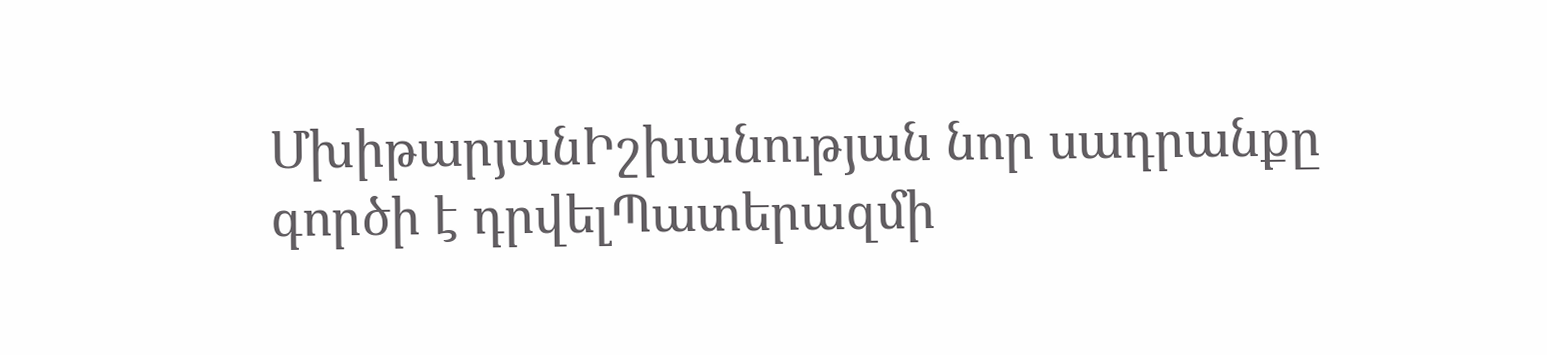ՄխիթարյանԻշխանության նոր սադրանքը գործի է դրվելՊատերազմի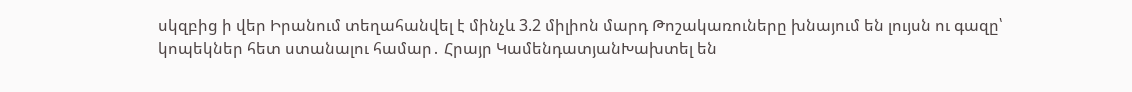սկզբից ի վեր Իրանում տեղահանվել է մինչև 3.2 միլիոն մարդ Թոշակառուները խնայում են լույսն ու գազը՝ կոպեկներ հետ ստանալու համար․ Հրայր ԿամենդատյանԽախտել են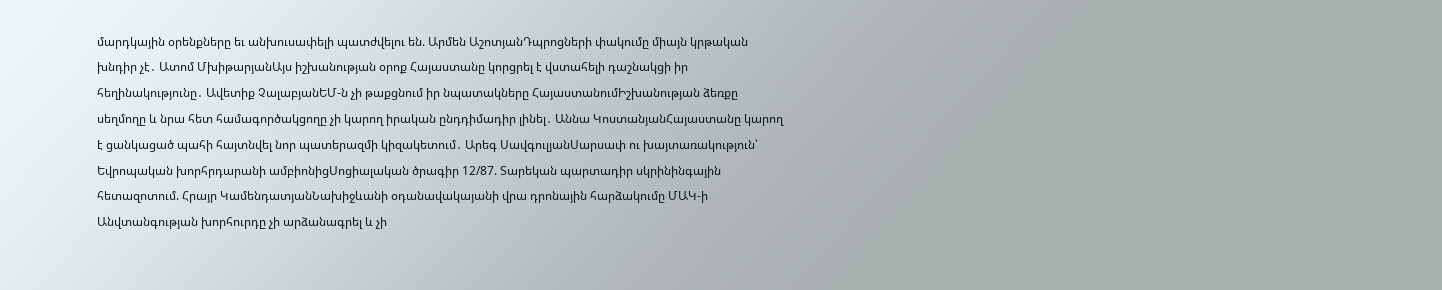մարդկային օրենքները եւ անխուսափելի պատժվելու են. Արմեն ԱշոտյանԴպրոցների փակումը միայն կրթական խնդիր չէ․ Ատոմ ՄխիթարյանԱյս իշխանության օրոք Հայաստանը կորցրել է վստահելի դաշնակցի իր հեղինակությունը․ Ավետիք ՉալաբյանԵՄ-ն չի թաքցնում իր նպատակները ՀայաստանումԻշխանության ձեռքը սեղմողը և նրա հետ համագործակցողը չի կարող իրական ընդդիմադիր լինել․ Աննա ԿոստանյանՀայաստանը կարող է ցանկացած պահի հայտնվել նոր պատերազմի կիզակետում․ Արեգ ՍավգուլյանՍարսափ ու խայտառակություն՝ Եվրոպական խորհրդարանի ամբիոնիցՍոցիալական ծրագիր 12/87. Տարեկան պարտադիր սկրինինգային հետազոտում. Հրայր ԿամենդատյանՆախիջևանի օդանավակայանի վրա դրոնային հարձակումը ՄԱԿ-ի Անվտանգության խորհուրդը չի արձանագրել և չի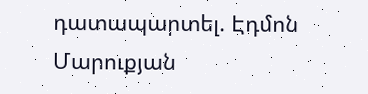դատապարտել. Էդմոն Մարուքյան